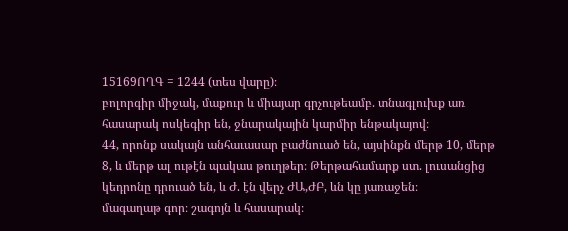15169ՈՂԳ = 1244 (տես վարը)։
բոլորգիր միջակ, մաքուր և միայար գրչութեամբ. տնագլուխք առ հասարակ ոսկեգիր են, ջնարակային կարմիր ենթակայով։
44, որոնք սակայն անհաւասար բաժնուած են, այսինքն մերթ 10, մերթ 8, և մերթ ալ ութէն պակաս թուղթեր։ Թերթահամարք ստ. լուսանցից կեդրոնը դրուած են, և Ժ. էն վերչ ԺԱ,ԺԲ, ևն կը յառաջեն։
մագաղաթ գոր։ շագոյն և հասարակ։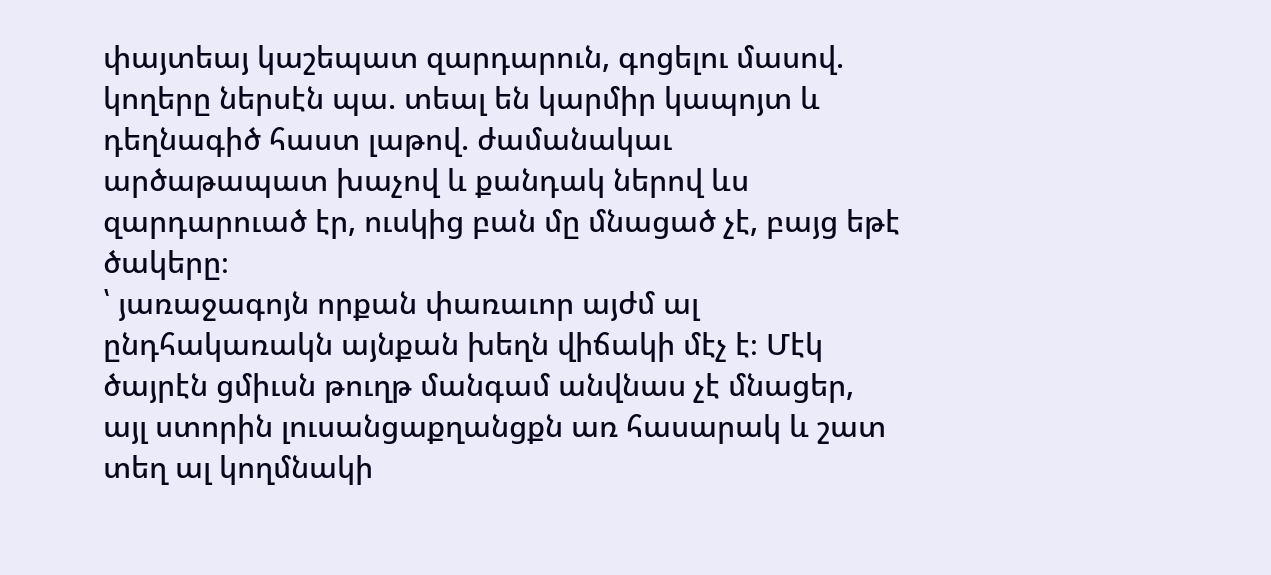փայտեայ կաշեպատ զարդարուն, գոցելու մասով. կողերը ներսէն պա. տեալ են կարմիր կապոյտ և դեղնագիծ հաստ լաթով. ժամանակաւ արծաթապատ խաչով և քանդակ ներով ևս զարդարուած էր, ուսկից բան մը մնացած չէ, բայց եթէ ծակերը։
՝ յառաջագոյն որքան փառաւոր այժմ ալ ընդհակառակն այնքան խեղն վիճակի մէչ է։ Մէկ ծայրէն ցմիւսն թուղթ մանգամ անվնաս չէ մնացեր, այլ ստորին լուսանցաքղանցքն առ հասարակ և շատ տեղ ալ կողմնակի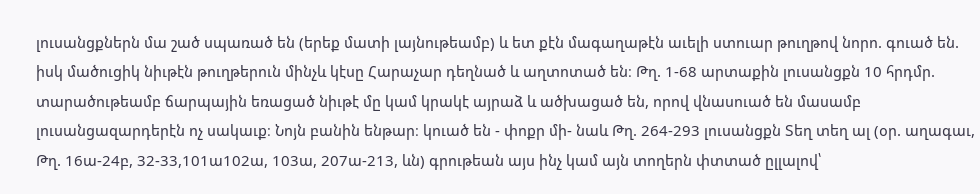լուսանցքներն մա շած սպառած են (երեք մատի լայնութեամբ) և ետ քէն մագաղաթէն աւելի ստուար թուղթով նորո. գուած են. իսկ մածուցիկ նիւթէն թուղթերուն մինչև կէսը Հարաչար դեղնած և աղտոտած են։ Թղ. 1-68 արտաքին լուսանցքն 10 հրդմր. տարածութեամբ ճարպային եռացած նիւթէ մը կամ կրակէ այրաձ և ածխացած են, որով վնասուած են մասամբ լուսանցազարդերէն ոչ սակաւք։ Նոյն բանին ենթար։ կուած են - փոքր մի- նաև Թղ. 264-293 լուսանցքն Տեղ տեղ ալ (օր. աղագաւ, Թղ. 16ա-24բ, 32-33,101ա102ա, 103ա, 207ա-213, ևն) գրութեան այս ինչ կամ այն տողերն փտտած ըլլալով՝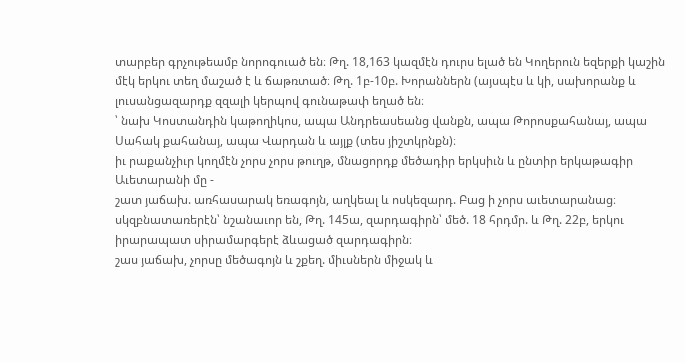տարբեր գրչութեամբ նորոգուած են։ Թղ. 18,163 կազմէն դուրս ելած են Կողերուն եզերքի կաշին մէկ երկու տեղ մաշած է և ճաթռտած։ Թղ. 1բ-10բ. Խորաններն (այսպէս և կի, սախորանք և լուսանցազարդք զզալի կերպով գունաթափ եղած են։
՝ նախ Կոստանդին կաթողիկոս, ապա Անդրեասեանց վանքն, ապա Թորոսքահանայ, ապա Սահակ քահանայ, ապա Վարդան և այլք (տես յիշտկրնքն)։
իւ րաքանչիւր կողմէն չորս չորս թուղթ, մնացորդք մեծադիր երկսիւն և ընտիր երկաթագիր Աւետարանի մը -
շատ յաճախ. առհասարակ եռագոյն, աղկեալ և ոսկեզարդ. Բաց ի չորս աւետարանաց։ սկզբնատառերէն՝ նշանաւոր են, Թղ. 145ա, զարդագիրն՝ մեծ. 18 հրդմր. և Թղ. 22բ, երկու իրարապատ սիրամարգերէ ձևացած զարդագիրն։
շաս յաճախ, չորսը մեծագոյն և շքեղ. միւսներն միջակ և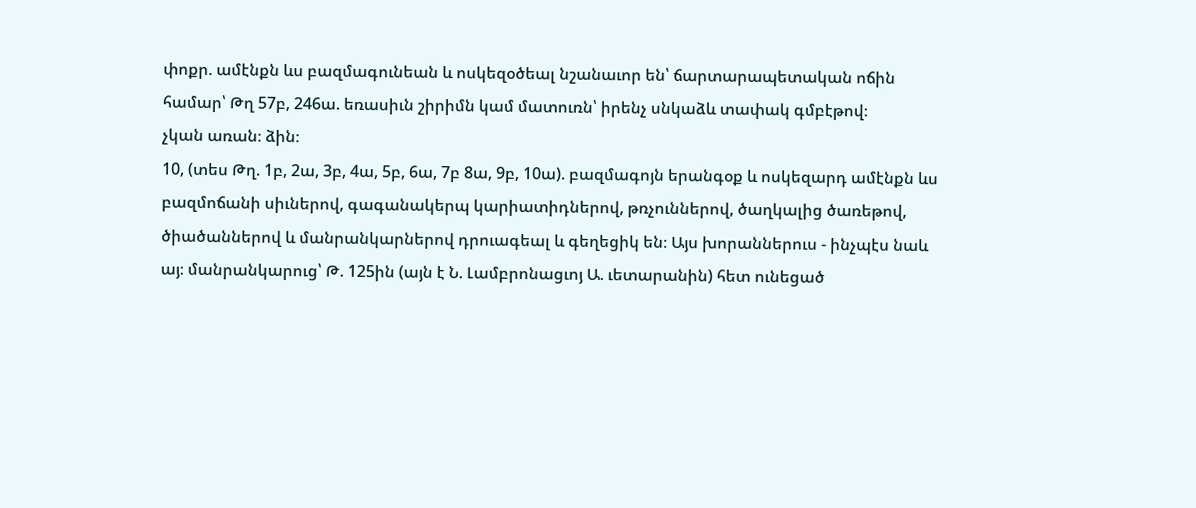փոքր. ամէնքն ևս բազմագունեան և ոսկեզօծեալ նշանաւոր են՝ ճարտարապետական ոճին համար՝ Թղ 57բ, 246ա. եռասիւն շիրիմն կամ մատուռն՝ իրենչ սնկաձև տափակ գմբէթով։
չկան առան։ ձին։
10, (տես Թղ. 1բ, 2ա, 3բ, 4ա, 5բ, 6ա, 7բ 8ա, 9բ, 10ա). բազմագոյն երանգօք և ոսկեզարդ ամէնքն ևս բազմոճանի սիւներով, գագանակերպ կարիատիդներով, թռչուններով, ծաղկալից ծառեթով, ծիածաններով և մանրանկարներով դրուագեալ և գեղեցիկ են։ Այս խորաններուս - ինչպէս նաև այ։ մանրանկարուց՝ Թ. 125ին (այն է Ն. Լամբրոնացւոյ Ա. ւետարանին) հետ ունեցած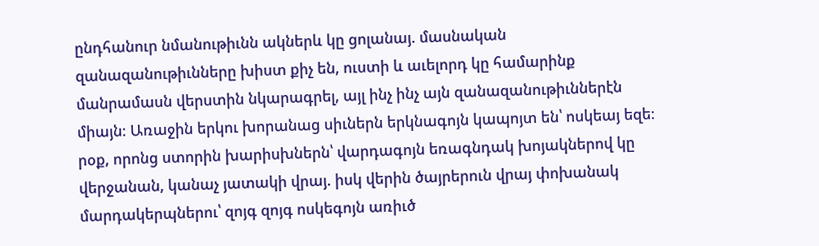ընդհանուր նմանութիւնն ակներև կը ցոլանայ. մասնական զանազանութիւնները խիստ քիչ են, ուստի և աւելորդ կը համարինք մանրամասն վերստին նկարագրել, այլ ինչ ինչ այն զանազանութիւններէն միայն։ Առաջին երկու խորանաց սիւներն երկնագոյն կապոյտ են՝ ոսկեայ եզե։ րօք, որոնց ստորին խարիսխներն՝ վարդագոյն եռագնդակ խոյակներով կը վերջանան, կանաչ յատակի վրայ. իսկ վերին ծայրերուն վրայ փոխանակ մարդակերպներու՝ զոյգ զոյգ ոսկեգոյն առիւծ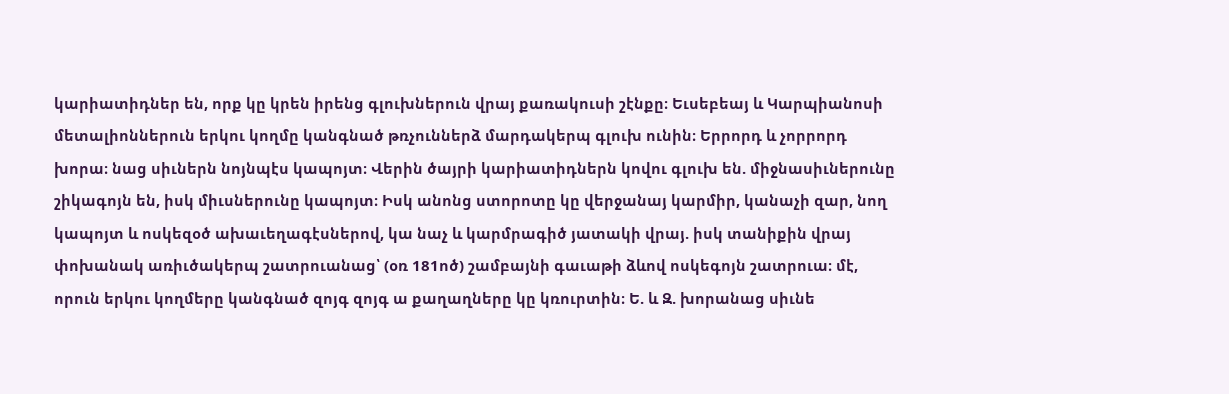կարիատիդներ են, որք կը կրեն իրենց գլուխներուն վրայ քառակուսի շէնքը։ Եւսեբեայ և Կարպիանոսի մետալիոններուն երկու կողմը կանգնած թռչուններձ մարդակերպ գլուխ ունին։ Երրորդ և չորրորդ խորա։ նաց սիւներն նոյնպէս կապոյտ։ Վերին ծայրի կարիատիդներն կովու գլուխ են. միջնասիւներունը շիկագոյն են, իսկ միւսներունը կապոյտ։ Իսկ անոնց ստորոտը կը վերջանայ կարմիր, կանաչի զար, նող կապոյտ և ոսկեզօծ ախաւեղագէսներով, կա նաչ և կարմրագիծ յատակի վրայ. իսկ տանիքին վրայ փոխանակ առիւծակերպ շատրուանաց՝ (օռ 181ոծ) շամբայնի գաւաթի ձևով ոսկեգոյն շատրուա։ մէ, որուն երկու կողմերը կանգնած զոյգ զոյգ ա քաղաղները կը կռուրտին։ Ե. և Զ. խորանաց սիւնե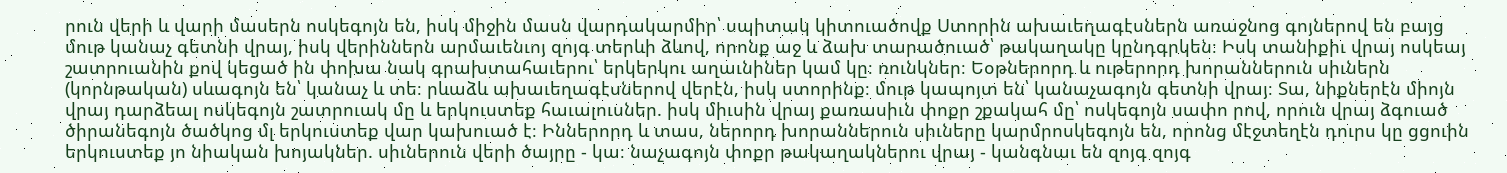րուն վերի և վարի մասերն ոսկեգոյն են, իսկ միջին մասն վարդակարմիր՝ սպիտակ կիտուածովք Ստորին ախաւեղագէսներն առաջնոց գոյներով են բայց մութ կանաչ գետնի վրայ, իսկ վերիններն արմաւենւոյ զոյգ տերևի ձևով, որոնք աջ և ձախ տարածուած՝ թակաղակը կընդգրկեն։ Իսկ տանիքիւ վրայ ոսկեայ շատրուանին քով կեցած ին փոխա նակ գրախտահաւերու՝ երկերկու աղաւնիներ կամ կը։ ռունկներ։ Եօթներորդ և ութերորդ խորաններուն սիւներն (կորնթական) սևագոյն են՝ կանաչ և տե։ րևաձև ախաւեղագէսներով վերէն, իսկ ստորինք։ մութ կապոյտ են՝ կանաչագոյն գետնի վրայ։ Տա, նիքներէն միոյն վրայ դարձեալ ոսկեգոյն շատրուակ մը և երկուստեք հաւալուսներ. իսկ միւսին վրայ քառասիւն փոքր շքակահ մը՝ ոսկեգոյն սափո րով, որուն վրայ ձգուած ծիրանեգոյն ծածկոց մլ երկուստեք վար կախուած է։ Իններորդ և տաս, ներորդ խորաններուն սիւները կարմրոսկեգոյն են, որոնց մէջտեղէն դուրս կը ցցուին երկուստեք յո նիական խոյակներ. սիւներուն վերի ծայրը - կա։ նաչագոյն փոքր թակաղակներու վրայ - կանգնաւ են զոյգ զոյգ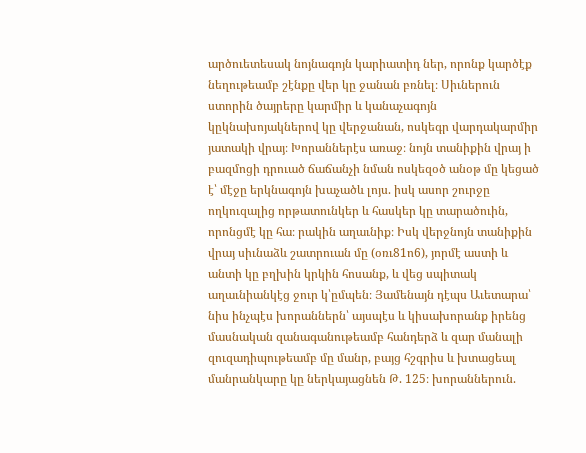արծուետեսակ նոյնագոյն կարիատիդ ներ, որոնք կարծէք նեղութեամբ շէնքը վեր կը ջանան բռնել։ Սիւներուն ստորին ծայրերը կարմիր և կանաչագոյն կըկնախոյակներով կը վերջանան, ոսկեգր վարդակարմիր յատակի վրայ։ Խորաններէս առաջ։ նոյն տանիքին վրայ ի բազմոցի դրուած ճաճանչի նման ոսկեզօծ անօթ մը կեցած է՝ մէջը երկնագոյն խաչածև լոյս. իսկ ասոր շուրջը ողկուզալից որթատունկեր և հասկեր կը տարածուին, որոնցմէ կը հա։ րակին աղաւնիք։ Իսկ վերջնոյն տանիքին վրայ սիւնաձև շատրուան մը (օռւ81ո6), յորմէ աստի և անտի կը բղխին կրկին հոսանք, և վեց սպիտակ աղաւնիանկէց ջուր կ՝ըմպեն։ Յամենայն դէպս Աւետարա՝ նիս ինչպէս խորաններն՝ այսպէս և կիսախորանք իրենց մասնական զանագանութեամբ հանդերձ և զար մանալի զուզադիպութեամբ մը մանր, բայց հշգրիս և խտացեալ մանրանկարը կը ներկայացնեն Թ. 125։ խորաններուն.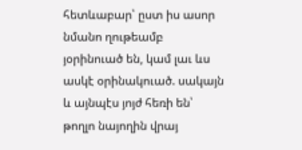հետևաբար՝ ըստ իս ասոր նմանո ղութեամբ յօրինուած են, կամ լաւ ևս ասկէ օրինակուած. սակայն և այնպէս յոյժ հեռի են՝ թողլո նայողին վրայ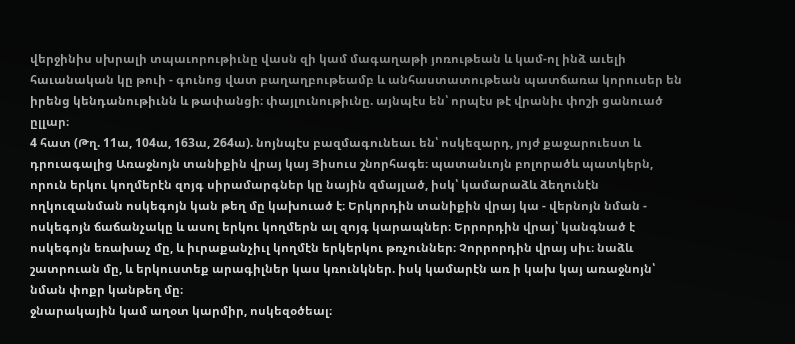վերջինիս սխրալի տպաւորութիւնը վասն զի կամ մագաղաթի յոռութեան և կամ-ոլ ինձ աւելի հաւանական կը թուի - գունոց վատ բաղաղբութեամբ և անհաստատութեան պատճառա կորուսեր են իրենց կենդանութիւնն և թափանցի։ փայլունութիւնը. այնպէս են՝ որպէս թէ վրանիւ փոշի ցանուած ըլլար։
4 հատ (Թղ. 11ա, 104ա, 163ա, 264ա). նոյնպէս բազմագունեաւ են՝ ոսկեզարդ, յոյժ քաջարուեստ և դրուագալից Առաջնոյն տանիքին վրայ կայ Յիսուս շնորհագե։ պատանւոյն բոլորածև պատկերն, որուն երկու կողմերէն զոյգ սիրամարգներ կը նային զմայլած, իսկ՝ կամարաձև ձեղունէն ողկուզանման ոսկեգոյն կան թեղ մը կախուած է։ Երկորդին տանիքին վրայ կա - վերնոյն նման - ոսկեգոյն ճաճանչակը և ասոլ երկու կողմերն ալ զոյգ կարապներ։ Երրորդին վրայ՝ կանգնած է ոսկեգոյն եռախաչ մը, և իւրաքանչիւլ կողմէն երկերկու թռչուններ։ Չորրորդին վրայ սիւ։ նաձև շատրուան մը, և երկուստեք արագիլներ կաս կռունկներ. իսկ կամարէն առ ի կախ կայ առաջնոյն՝ նման փոքր կանթեղ մը։
ջնարակային կամ աղօտ կարմիր, ոսկեզօծեալ։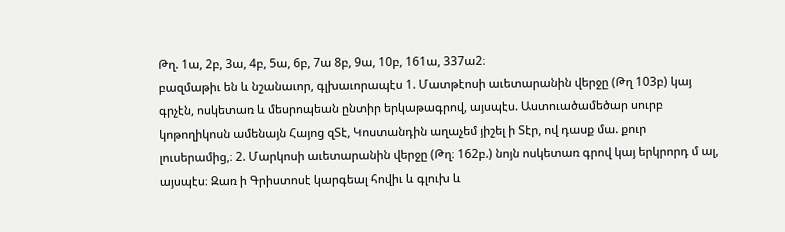Թղ. 1ա, 2բ, 3ա, 4բ, 5ա, 6բ, 7ա 8բ, 9ա, 10բ, 161ա, 337ա2։
բազմաթիւ են և նշանաւոր, գլխաւորապէս 1. Մատթէոսի աւետարանին վերջը (Թղ 103բ) կայ գրչէն, ոսկետառ և մեսրոպեան ընտիր երկաթագրով, այսպէս. Աստուածամեծար սուրբ կոթողիկոսն ամենայն Հայոց զՏէ, Կոստանդին աղաչեմ յիշել ի Տէր, ով դասք մա. քուր լուսերամից,։ 2. Մարկոսի աւետարանին վերջը (Թղ։ 162բ.) նոյն ոսկետառ գրով կայ երկրորդ մ ալ, այսպէս։ Զառ ի Գրիստոսէ կարգեալ հովիւ և գլուխ և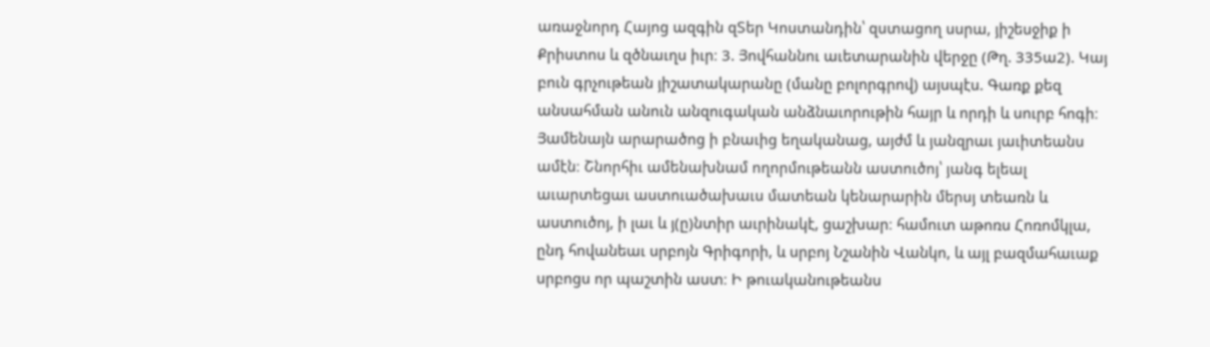առաջնորդ Հայոց ազգին զՏեր Կոստանդին՝ զստացող սսրա, յիշեսջիք ի Քրիստոս և զծնաւղս իւր։ 3. Յովհաննու աւետարանին վերջը (Թղ. 335ա2). Կայ բուն գրչութեան յիշատակարանը (մանը բոլորգրով) այսպէս. Գառք քեզ անսահման անուն անզուգական անձնաւորութին հայր և որդի և սուրբ հոգի։ Յամենայն արարածոց ի բնաւից եղականաց, այժմ և յանզրաւ յաւիտեանս ամէն։ Շնորհիւ ամենախնամ ողորմութեանն աստուծոյ՝ յանգ ելեալ աւարտեցաւ աստուածախաւս մատեան կենարարին մերսյ տեառն և աստուծոյ, ի լաւ և յ(ը)նտիր աւրինակէ, ցաշխար։ համուտ աթոռս Հոռոմկլա, ընդ հովանեաւ սրբոյն Գրիգորի, և սրբոյ Նշանին Վանկո, և այլ բազմահաւաք սրբոցս որ պաշտին աստ։ Ի թուականութեանս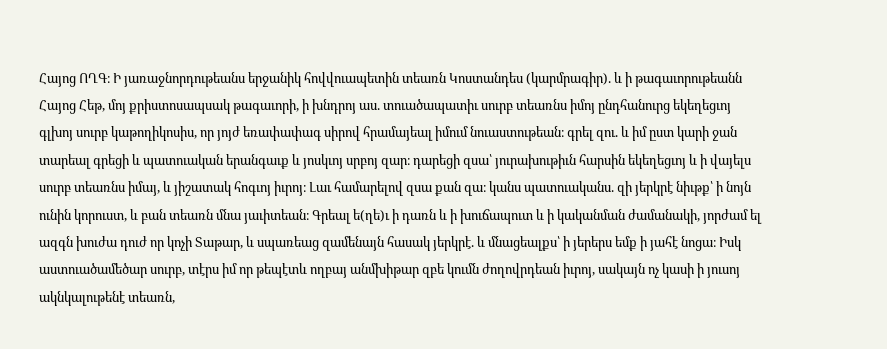Հայոց ՈՂԳ։ Ի յառաջնորդութեանս երջանիկ հովվուապետին տեառն Կոստանդես (կարմրագիր). և ի թագաւորութեանն Հայոց Հեթ, մոյ քրիստոսապսակ թագաւորի, ի խնդրոյ աս. տուածապատիւ սուրբ տեառնս իմոյ ընդհանուրց եկեղեցւոյ գլխոյ սուրբ կաթողիկոսիս, որ յոյժ եռափափագ սիրով հրամայեալ իմում նուաստութեան։ գրել զու. և իմ ըստ կարի ջան տարեալ գրեցի և պատուական երանգաւք և յոսկւոյ սրբոյ զար։ դարեցի զսա՝ յուրախութիւն հարսին եկեղեցւոյ և ի վայելս սուրբ տեառնս իմայ, և յիշատակ հոգւոյ իւրոյ։ Լաւ համարելով զսա քան զա։ կանս պատուականս. զի յերկրէ նիւթք՝ ի նոյն ունին կորուստ, և բան տեառն մնա յաւիտեան։ Գրեալ ե(ղե)ւ ի դառն և ի խուճապուտ և ի կականման ժամանակի, յորժամ ել ազգն խուժա դուժ որ կոչի Տաթար, և սպառեաց զամենայն հասակ յերկրէ. և մնացեալքս՝ ի յերերս եմք ի յահէ նոցա։ Իսկ աստուածամեծար սուրբ, տէրս իմ որ թեպէտև ողբայ անմխիթար զբե կումն ժողովրդեան իւրոյ, սակայն ոչ կասի ի յուսոյ ակնկալութենէ տեառն,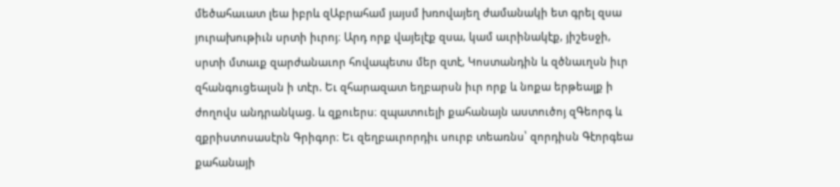մեծահաւատ լեա իբրև զԱբրահամ յայսմ խռովայեղ ժամանակի ետ գրել զսա յուրախութիւն սրտի իւրոյ։ Արդ որք վայելէք զսա, կամ աւրինակէք, յիշեսջի, սրտի մտաւք զարժանաւոր հովապետս մեր զտէ, Կոստանդին և զծնաւղսն իւր զհանգուցեալսն ի տէր. Եւ զհարազատ եղբարսն իւր որք և նոքա երթեալք ի ժողովս անդրանկաց. և զքուերս։ զպատուելի քահանայն աստուծոյ զԳեորգ և զքրիստոսասէրն Գրիգոր։ Եւ զեղբաւրորդիւ սուրբ տեառնս՝ զորդիսն Գէորգեա քահանայի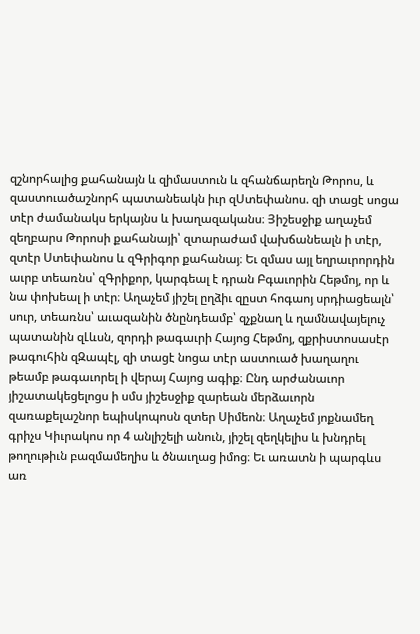զշնորհալից քահանայն և զիմաստուն և զհանճարեղն Թորոս, և զաստուածաշնորհ պատանեակն իւր զՍտեփանոս. զի տացէ սոցա տէր ժամանակս երկայնս և խաղազականս։ Յիշեսջիք աղաչեմ զեղբարս Թորոսի քահանայի՝ զտարաժամ վախճանեալն ի տէր, զտէր Ստեփանոս և զԳրիգոր քահանայ։ Եւ զմաս այլ եղրաւրորդին աւրբ տեառնս՝ զԳրիքոր, կարգեալ է դրան Բգաւորին Հեթմոյ, որ և նա փոխեալ ի տէր։ Աղաչեմ յիշել ըղձիւ զըստ հոգաոյ սրդիացեալն՝ սուր, տեառնս՝ աւազանին ծնընդեամբ՝ զչքնաղ և ղամնավայելուչ պատանին զԼևսն, զորդի թագաւրի Հայոց Հեթմոյ, զքրիստոսասէր թագուհին զԶապէլ, զի տացէ նոցա տէր աստուած խաղաղու թեամբ թագաւորել ի վերայ Հայոց ագիք։ Ընդ արժանաւոր յիշատակեցելոցս ի սմս յիշեսջիք զարեան մերձաւորն զառաքելաշնոր եպիսկոպոսն զտեր Սիմեոն։ Աղաչեմ յոքնամեղ գրիչս Կիւրակոս որ 4 անլիշելի անուն, յիշել զեղկելիս և խնդրել թողութիւն բազմամեղիս և ծնաւղաց իմոց։ Եւ առատն ի պարգևս առ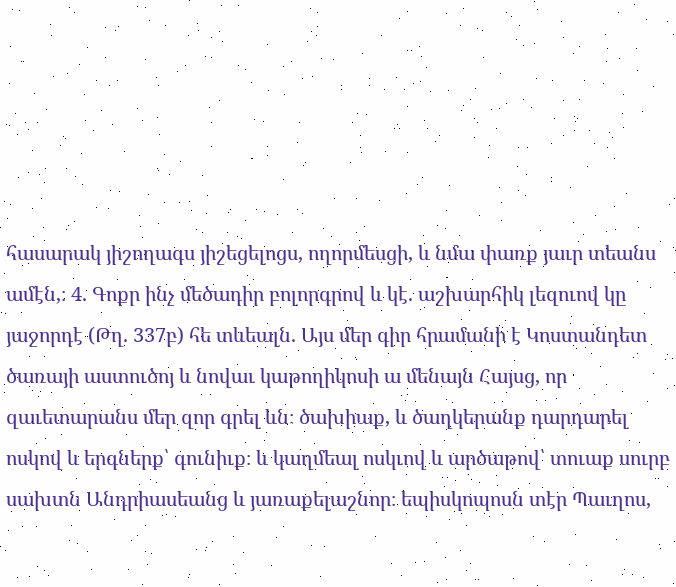հասարակ յիշողագս յիշեցելոցս, ողորմեսցի, և նմա փառք յաւր տեանս ամէն,։ 4. Գոքր ինչ մեծադիր բոլորգրով և կէ. աշխարհիկ լեզուով կը յաջորդէ (Թղ. 337բ) հե տևեալն. Այս մեր գիր հրամանի է Կոստանդետ ծառայի աստուծոյ և նովաւ կաթողիկոսի ա մենայն Հայսց, որ զաւետարանս մեր զոր գրել ևն։ ծախիաք, և ծաղկերանք դարդարել ոսկով և երգներք՝ գունիւք։ և կաղմեալ ոսկւով և արծաթով՝ տուաք սուրբ սախտն Անդրիասեանց և յառաքելաշնոր։ եպիսկոպոսն տէր Պաւղոս,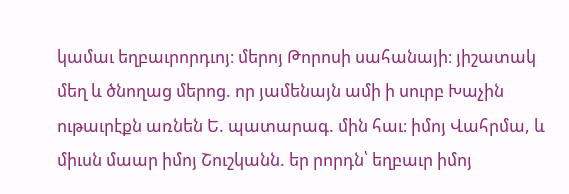կամաւ եղբաւրորդւոյ։ մերոյ Թորոսի սահանայի։ յիշատակ մեղ և ծնողաց մերոց. որ յամենայն ամի ի սուրբ Խաչին ութաւրէքն առնեն Ե. պատարագ. մին հաւ։ իմոյ Վահրմա, և միւսն մաար իմոյ Շուշկանն. եր րորդն՝ եղբաւր իմոյ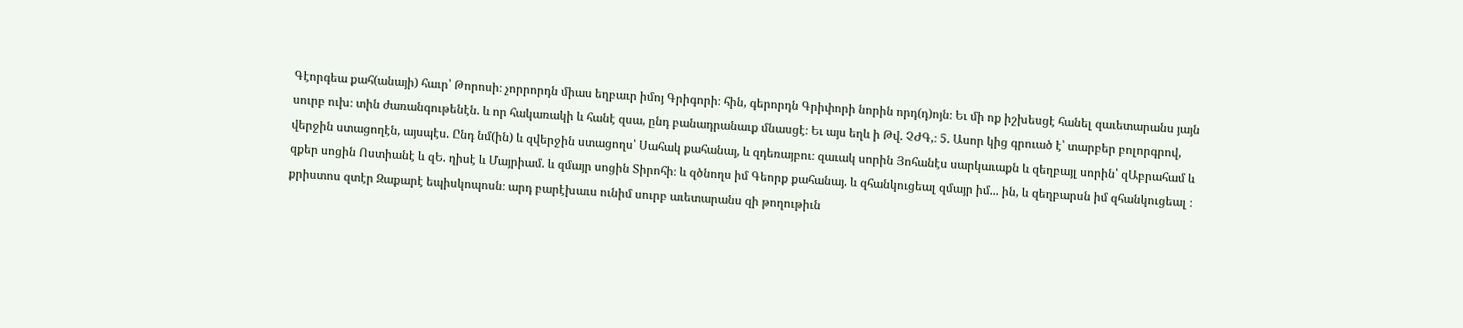Գէորգեա քահ(անայի) հաւր՝ Թորոսի։ չորրորդն միաս եղբաւր իմոյ Գրիգորի։ հին, գերորդն Գրիփորի նորին որդ(դ)ոյն։ Եւ մի ոք իշխեսցէ հանել զաւետարանս յայն սուրբ ուխ։ տին ժառանգութենէն. և որ հակառակի և հանէ զսա, ընդ բանադրանաւք մնասցէ։ Եւ այս եղև ի Թվ. ՉԺԳ,։ 5. Ասոր կից գրուած է՝ տարբեր բոլորգրով, վերջին ստացողէն, այսպէս. Ընդ նմ(ին) և զվերջին ստացողս՝ Սահակ քահանայ, և զդեռայբու։ զաւակ սորին Յոհանէս սարկաւաքն և զեղբայլ սորին՝ զԱբրահամ և զքեր սոցին Ոստիանէ և զԵ. ղիսէ և Մայրիամ. և զմայր սոցին Տիրոհի։ և զծնողս իմ Գեորք քահանայ. և զհանկուցեալ զմայր իմ... ին, և զեղբարսն իմ զհանկուցեալ ։ քրիստոս զտէր Զաքարէ եպիսկոպոսն։ արդ բարէխաւս ունիմ սուրբ աւետարանս զի թողութիւն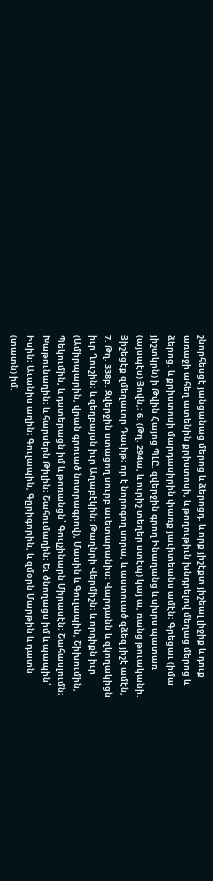շնորհեսցէ յանցանաց մերոց և ձերոցդ. և որք յիշէքտ յիշեալ լիջիք և դուք առաջի ահեղ ատենին քրիստոսի, և թողութիւն խնդրելով մեղաց մերոց և ձերոց. և քրիստոսի մարդասիրին փառք յաւիտեանս ամէն։ Գրեցաւ (իմա յիշտկրն) ի Թվին Հայոց ՊԼԸ. զվերջին գրող Ինաղանց և սխրս պատառ (այսպէս) Յովն,։ 6. (Թղ. 294ա, և ուրիշ տեղեր ստէպ) կայ ա, ռանց թուականի. Յիշեցէք զմեղաւոր Դաւիթ։ որ է նորոգող սորա, և աստուած զձեզ յիշէ ամէն, 7. Թղ. 338բ. Զվերջին ստացող սուրբ աւետարանիս։ Վարդանն և զկողակիցն իւր Ղուշին։ և զեղբայսն իւր Աղաբէկին։ Թաղնրի Վերմիշն։ և որդիքն իւր (Ամիրպարին, վրան գրուած նոտրագրով), Մասին և Գուլապին, Շիխումին, Պեկումին, և դստերացն իմ և թոռանցն՝ Գուլչինարն Միրասէն։ Շահասլումն։ Խաթունաղին։ և հարսերն Թիլին։ Շահումաղին։ Եւ ծնողացս իմ և պապին՝ Իսին։ Աւանիս աղին։ Գուլապին, Գըրիգորին, և զմօրն Մարթին և դատն (տատն) իմ.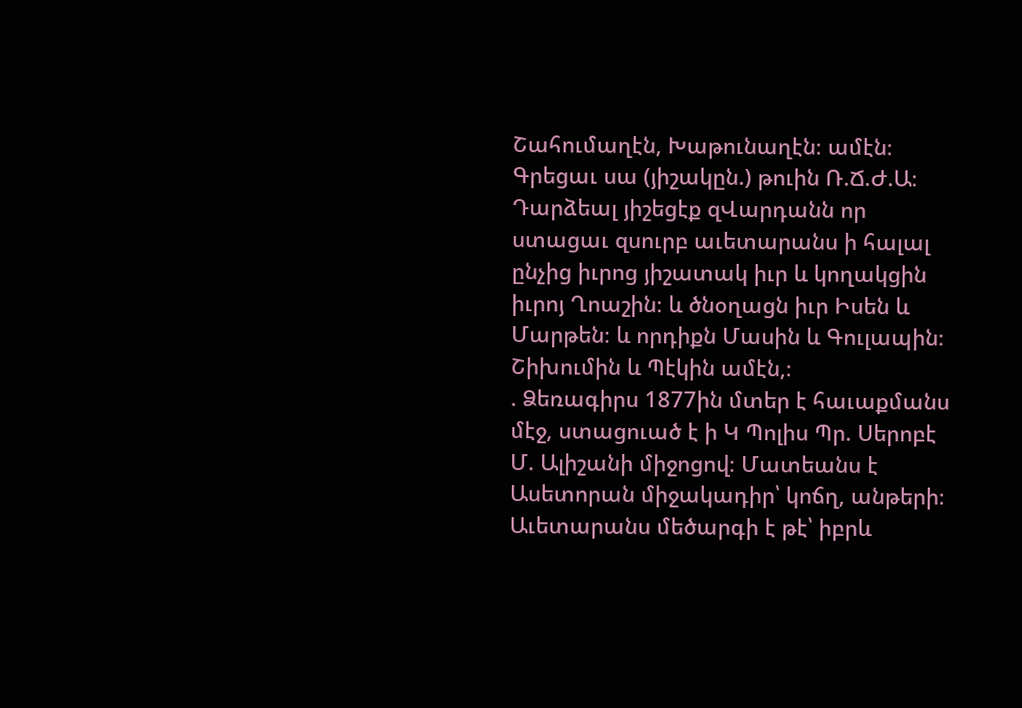Շահումաղէն, Խաթունաղէն։ ամէն։ Գրեցաւ սա (յիշակըն.) թուին Ռ.Ճ.Ժ.Ա։ Դարձեալ յիշեցէք զՎարդանն որ ստացաւ զսուրբ աւետարանս ի հալալ ընչից իւրոց յիշատակ իւր և կողակցին իւրոյ Ղոաշին։ և ծնօղացն իւր Իսեն և Մարթեն։ և որդիքն Մասին և Գուլապին։ Շիխումին և Պէկին ամէն,։
. Ձեռագիրս 1877ին մտեր է հաւաքմանս մէջ, ստացուած է ի Կ Պոլիս Պր. Սերոբէ Մ. Ալիշանի միջոցով։ Մատեանս է Ասետորան միջակադիր՝ կոճղ, անթերի։ Աւետարանս մեծարգի է թէ՝ իբրև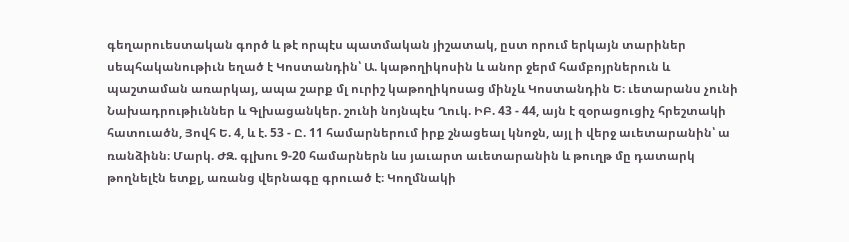գեղարուեստական գործ և թէ որպէս պատմական յիշատակ, ըստ որում երկայն տարիներ սեպհականութիւն եղած է Կոստանդին՝ Ա. կաթողիկոսին և անոր ջերմ համբոյրներուն և պաշտաման առարկայ, ապա շարք մլ ուրիշ կաթողիկոսաց մինչև Կոստանդին Ե։ ւետարանս չունի Նախադրութիւններ և Գլխացանկեր. շունի նոյնպէս Ղուկ. ԻԲ. 43 - 44, այն է զօրացուցիչ հրեշտակի հատուածն, Յովհ Ե. 4, և է. 53 - Ը. 11 համարներում իրք շնացեալ կնոջն, այլ ի վերջ աւետարանին՝ ա ռանձինն։ Մարկ. ԺԶ. գլխու 9-20 համարներն ևս յաւարտ աւետարանին և թուղթ մը դատարկ թողնելէն ետքլ, առանց վերնագը գրուած է։ Կողմնակի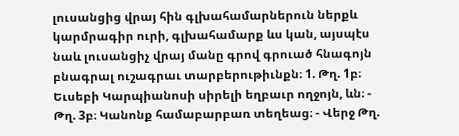լուսանցից վրայ հին գլխահամարներուն ներքև կարմրագիր ուրի, գլխահամարք ևս կան, այսպէս նաև լուսանցիչ վրայ մանը գրով գրուած հնագոյն բնագրալ ուշագրաւ տարբերութիւնքն։ 1. Թղ. 1բ։ Եւսեբի Կարպիանոսի սիրելի եղբաւր ողջոյն, ևն։ - Թղ. 3բ։ Կանոնք համաբարբառ տեղեաց։ - Վերջ Թղ.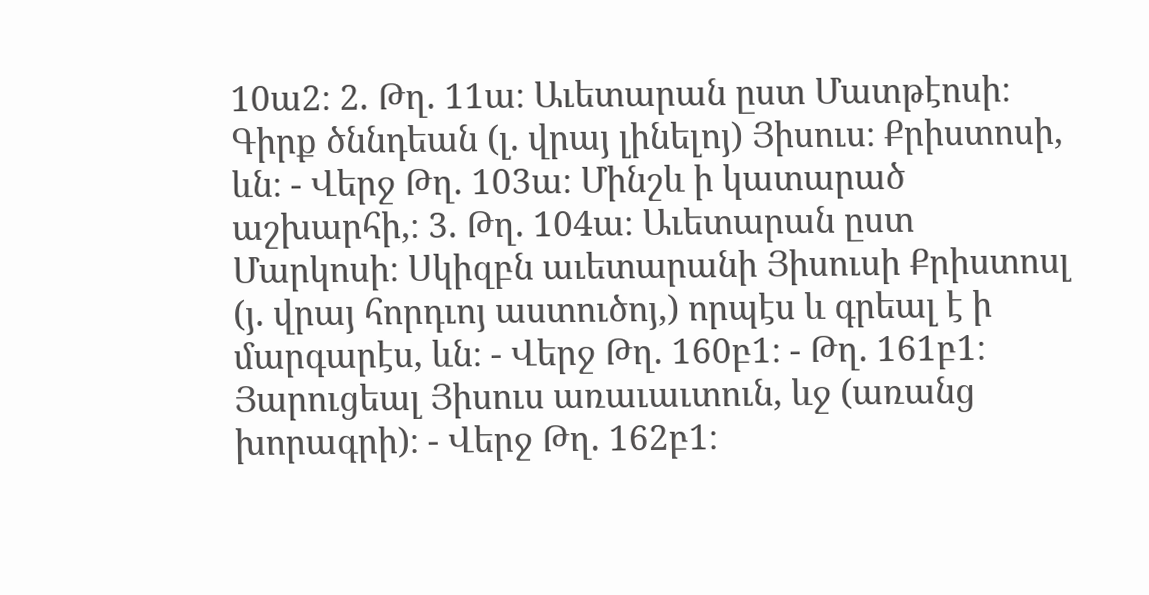10ա2։ 2. Թղ. 11ա։ Աւետարան ըստ Մատթէոսի։ Գիրք ծննդեան (լ. վրայ լինելոյ) Յիսուս։ Քրիստոսի, ևն։ - Վերջ Թղ. 103ա։ Մինշև ի կատարած աշխարհի,։ 3. Թղ. 104ա։ Աւետարան ըստ Մարկոսի։ Սկիզբն աւետարանի Յիսուսի Քրիստոսլ (յ. վրայ հորդւոյ աստուծոյ,) որպէս և գրեալ է ի մարգարէս, ևն։ - Վերջ Թղ. 160բ1։ - Թղ. 161բ1։ Յարուցեալ Յիսուս առաւաւտուն, ևջ (առանց խորագրի)։ - Վերջ Թղ. 162բ1։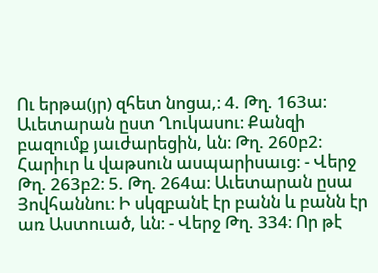Ու երթա(յր) զհետ նոցա,։ 4. Թղ. 163ա։ Աւետարան ըստ Ղուկասու։ Քանզի բազումք յաւժարեցին, ևն։ Թղ. 260բ2։ Հարիւր և վաթսուն ասպարիսաւց։ - Վերջ Թղ. 263բ2։ 5. Թղ. 264ա։ Աւետարան ըսա Յովհաննու։ Ի սկզբանէ էր բանն և բանն էր առ Աստուած, ևն։ - Վերջ Թղ. 334։ Որ թէ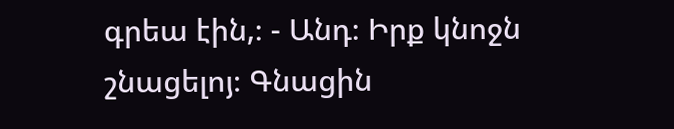գրեա էին,։ - Անդ։ Իրք կնոջն շնացելոյ։ Գնացին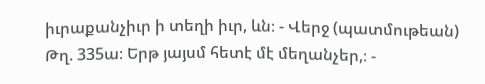իւրաքանչիւր ի տեղի իւր, ևն։ - Վերջ (պատմութեան) Թղ. 335ա։ Երթ յայսմ հետէ մէ մեղանչեր,։ -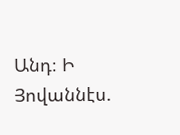Անդ։ Ի Յովաննէս.